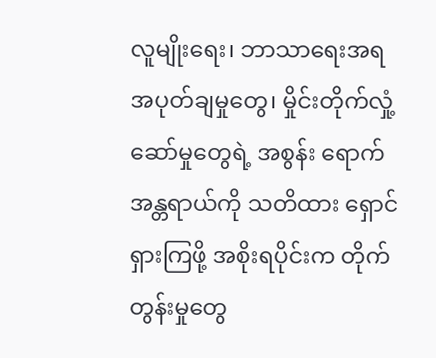လူမျိုးရေး၊ ဘာသာရေးအရ အပုတ်ချမှုတွေ၊ မှိုင်းတိုက်လှုံ့ဆော်မှုတွေရဲ့ အစွန်း ရောက်အန္တရာယ်ကို သတိထား ရှောင် ရှားကြဖို့ အစိုးရပိုင်းက တိုက်တွန်းမှုတွေ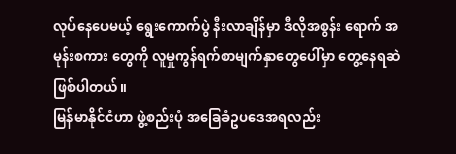လုပ်နေပေမယ့် ရွေးကောက်ပွဲ နီးလာချိန်မှာ ဒီလိုအစွန်း ရောက် အမုန်းစကား တွေကို လူမှုကွန်ရက်စာမျက်နှာတွေပေါ်မှာ တွေ့နေရဆဲဖြစ်ပါတယ်။
မြန်မာနိုင်ငံဟာ ဖွဲ့စည်းပုံ အခြေခံဥပဒေအရလည်း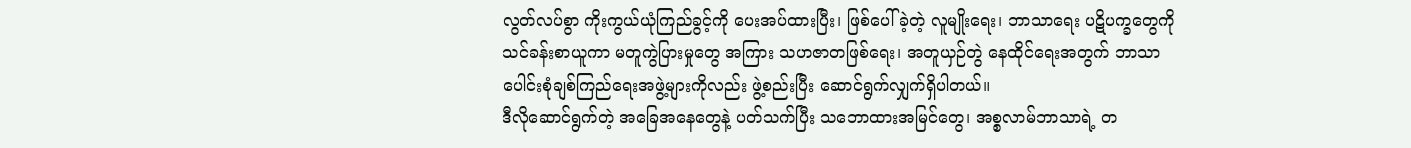လွတ်လပ်စွာ ကိုးကွယ်ယုံကြည်ခွင့်ကို ပေးအပ်ထားပြီး၊ ဖြစ်ပေါ်ခဲ့တဲ့ လူမျိုးရေး၊ ဘာသာရေး ပဋိပက္ခတွေကို သင်ခန်းစာယူကာ မတူကွဲပြားမှုတွေ အကြား သဟဇာတဖြစ်ရေး၊ အတူယှဉ်တွဲ နေထိုင်ရေးအတွက် ဘာသာပေါင်းစုံချစ်ကြည်ရေးအဖွဲ့များကိုလည်း ဖွဲ့စည်းပြီး ဆောင်ရွက်လျှက်ရှိပါတယ်။
ဒီလိုဆောင်ရွက်တဲ့ အခြေအနေတွေနဲ့ ပတ်သက်ပြီး သဘောထားအမြင်တွေ၊ အစ္စလာမ်ဘာသာရဲ့ တ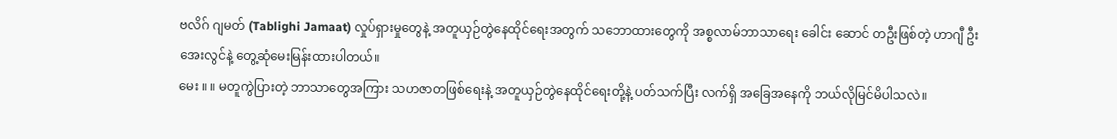ဗလိဂ် ဂျမတ် (Tablighi Jamaat) လှုပ်ရှားမှုတွေနဲ့ အတူယှဉ်တွဲနေထိုင်ရေးအတွက် သဘောထားတွေကို အစ္စလာမ်ဘာသာရေး ခေါင်း ဆောင် တဦးဖြစ်တဲ့ ဟာဂျီ ဦးအေးလွင်နဲ့ တွေ့ဆုံမေးမြန်းထားပါတယ်။
မေး ။ ။ မတူကွဲပြားတဲ့ ဘာသာတွေအကြား သဟဇာတဖြစ်ရေးနဲ့ အတူယှဉ်တွဲနေထိုင်ရေးတို့နဲ့ ပတ်သက်ပြီး လက်ရှိ အခြေအနေကို ဘယ်လိုမြင်မိပါသလဲ။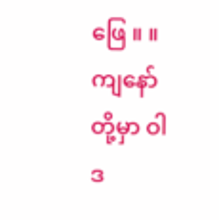ဖြေ ။ ။ ကျနော်တို့မှာ ဝါဒ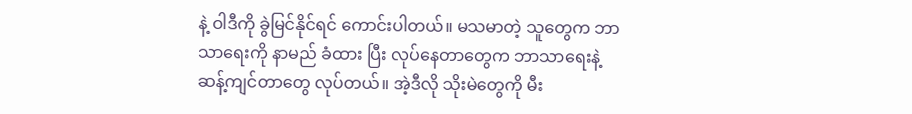နဲ့ ဝါဒီကို ခွဲမြင်နိုင်ရင် ကောင်းပါတယ်။ မသမာတဲ့ သူတွေက ဘာသာရေးကို နာမည် ခံထား ပြီး လုပ်နေတာတွေက ဘာသာရေးနဲ့ ဆန့်ကျင်တာတွေ လုပ်တယ်။ အဲ့ဒီလို သိုးမဲတွေကို မီး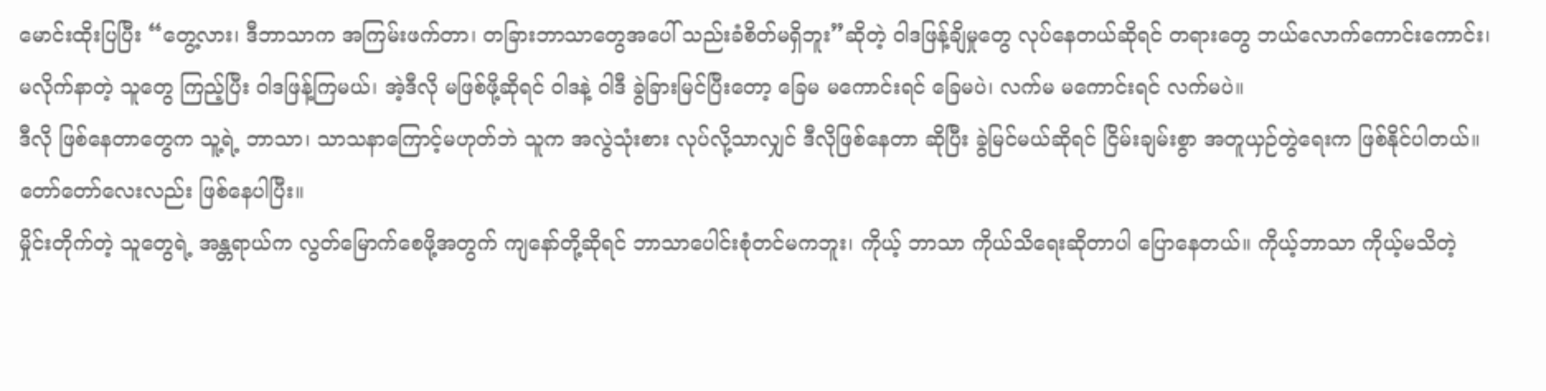မောင်းထိုးပြပြီး “တွေ့လား၊ ဒီဘာသာက အကြမ်းဖက်တာ၊ တခြားဘာသာတွေအပေါ် သည်းခံစိတ်မရှိဘူး”ဆိုတဲ့ ဝါဒဖြန့်ချိမှုတွေ လုပ်နေတယ်ဆိုရင် တရားတွေ ဘယ်လောက်ကောင်းကောင်း၊ မလိုက်နာတဲ့ သူတွေ ကြည့်ပြီး ဝါဒဖြန့်ကြမယ်၊ အဲ့ဒီလို မဖြစ်ဖို့ဆိုရင် ဝါဒနဲ့ ဝါဒီ ခွဲခြားမြင်ပြီးတော့ ခြေမ မကောင်းရင် ခြေမပဲ၊ လက်မ မကောင်းရင် လက်မပဲ။
ဒီလို ဖြစ်နေတာတွေက သူ့ရဲ့ ဘာသာ၊ သာသနာကြောင့်မဟုတ်ဘဲ သူက အလွဲသုံးစား လုပ်လို့သာလျှင် ဒီလိုဖြစ်နေတာ ဆိုပြီး ခွဲမြင်မယ်ဆိုရင် ငြိမ်းချမ်းစွာ အတူယှဉ်တွဲရေးက ဖြစ်နိုင်ပါတယ်။ တော်တော်လေးလည်း ဖြစ်နေပါပြီး။
မှိုင်းတိုက်တဲ့ သူတွေရဲ့ အန္တရာယ်က လွတ်မြောက်စေဖို့အတွက် ကျနော်တို့ဆိုရင် ဘာသာပေါင်းစုံတင်မကဘူး၊ ကိုယ့် ဘာသာ ကိုယ်သိရေးဆိုတာပါ ပြောနေတယ်။ ကိုယ့်ဘာသာ ကိုယ့်မသိတဲ့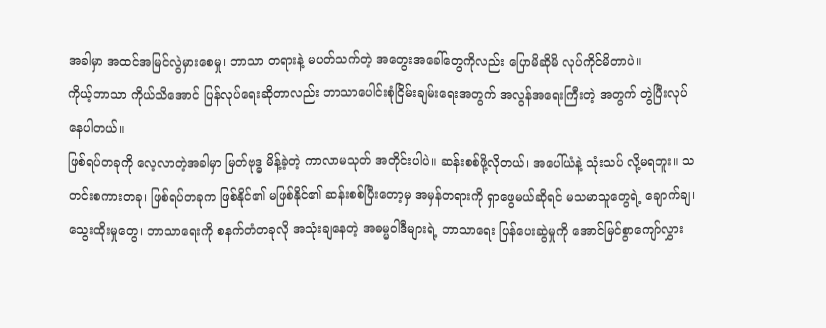အခါမှာ အထင်အမြင်လွဲမှားစေမှု၊ ဘာသာ တရားနဲ့ မပတ်သက်တဲ့ အတွေးအခေါ်တွေကိုလည်း ပြောမိဆိုမိ လုပ်ကိုင်မိတာပဲ။
ကိုယ့်ဘာသာ ကိုယ်သိအောင် ပြန်လုပ်ရေးဆိုတာလည်း ဘာသာပေါင်းစုံငြိမ်းချမ်းရေးအတွက် အလွန်အရေးကြီးတဲ့ အတွက် တွဲပြီးလုပ် နေပါတယ်။
ဖြစ်ရပ်တခုကို လေ့လာတဲ့အခါမှာ မြတ်ဗုဒ္ဓ မိန့်ခဲ့တဲ့ ကာလာမသုတ် အတိုင်းပါပဲ။ ဆန်းစစ်ဖို့လိုတယ်၊ အပေါ်ယံနဲ့ သုံးသပ် လို့မရဘူး။ သတင်းစကားတခု၊ ဖြစ်ရပ်တခုက ဖြစ်နိုင်၏ မဖြစ်နိုင်၏ ဆန်းစစ်ပြီးတော့မှ အမှန်တရားကို ရှာဖွေမယ်ဆိုရင် မသမာသူတွေရဲ့ ချောက်ချ၊ သွေးထိုးမှုတွေ၊ ဘာသာရေးကို စနက်တံတခုလို အသုံးချနေတဲ့ အဓမ္မဝါဒီများရဲ့ ဘာသာရေး ပြန်ပေးဆွဲမှုကို အောင်မြင်စွာကျော်လွှား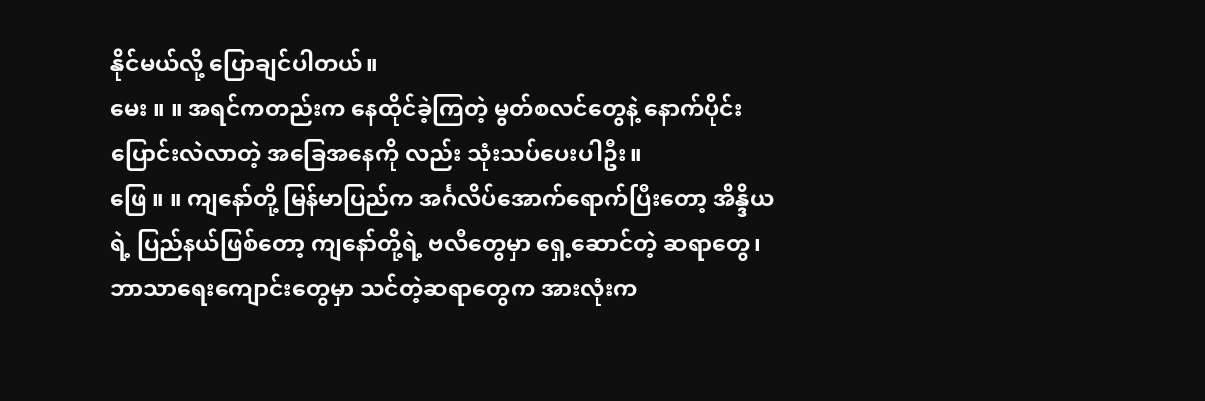နိုင်မယ်လို့ ပြောချင်ပါတယ်။
မေး ။ ။ အရင်ကတည်းက နေထိုင်ခဲ့ကြတဲ့ မွတ်စလင်တွေနဲ့ နောက်ပိုင်းပြောင်းလဲလာတဲ့ အခြေအနေကို လည်း သုံးသပ်ပေးပါဦး။
ဖြေ ။ ။ ကျနော်တို့ မြန်မာပြည်က အင်္ဂလိပ်အောက်ရောက်ပြီးတော့ အိန္ဒိယရဲ့ ပြည်နယ်ဖြစ်တော့ ကျနော်တို့ရဲ့ ဗလီတွေမှာ ရှေ့ဆောင်တဲ့ ဆရာတွေ၊ ဘာသာရေးကျောင်းတွေမှာ သင်တဲ့ဆရာတွေက အားလုံးက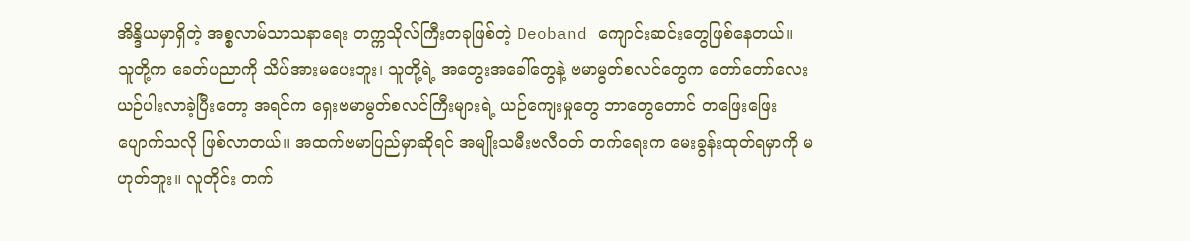အိန္ဒိယမှာရှိတဲ့ အစ္စလာမ်သာသနာရေး တက္ကသိုလ်ကြီးတခုဖြစ်တဲ့ Deoband ကျောင်းဆင်းတွေဖြစ်နေတယ်။
သူတို့က ခေတ်ပညာကို သိပ်အားမပေးဘူး၊ သူတို့ရဲ့ အတွေးအခေါ်တွေနဲ့ ဗမာမွတ်စလင်တွေက တော်တော်လေး ယဉ်ပါးလာခဲ့ပြီးတော့ အရင်က ရှေးဗမာမွတ်စလင်ကြီးများရဲ့ ယဉ်ကျေးမှုတွေ ဘာတွေတောင် တဖြေးဖြေး ပျောက်သလို ဖြစ်လာတယ်။ အထက်ဗမာပြည်မှာဆိုရင် အမျိုးသမီးဗလီဝတ် တက်ရေးက မေးခွန်းထုတ်ရမှာကို မဟုတ်ဘူး။ လူတိုင်း တက်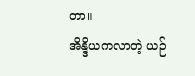တာ။
အိန္ဒိယကလာတဲ့ ယဉ်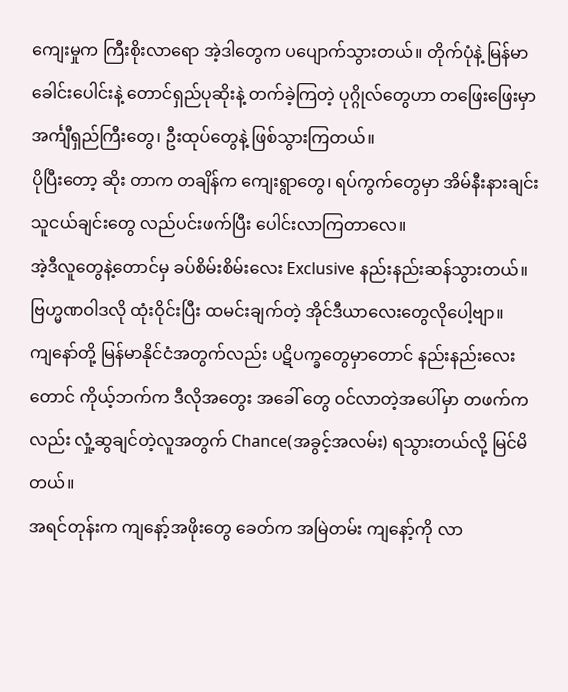ကျေးမှုက ကြီးစိုးလာရော အဲ့ဒါတွေက ပပျောက်သွားတယ်။ တိုက်ပုံနဲ့ မြန်မာခေါင်းပေါင်းနဲ့ တောင်ရှည်ပုဆိုးနဲ့ တက်ခဲ့ကြတဲ့ ပုဂ္ဂိုလ်တွေဟာ တဖြေးဖြေးမှာ အင်္ကျီရှည်ကြီးတွေ၊ ဦးထုပ်တွေနဲ့ ဖြစ်သွားကြတယ်။
ပိုပြီးတော့ ဆိုး တာက တချိန်က ကျေးရွာတွေ၊ ရပ်ကွက်တွေမှာ အိမ်နီးနားချင်း သူငယ်ချင်းတွေ လည်ပင်းဖက်ပြီး ပေါင်းလာကြတာလေ။
အဲ့ဒီလူတွေနဲ့တောင်မှ ခပ်စိမ်းစိမ်းလေး Exclusive နည်းနည်းဆန်သွားတယ်။ ဗြဟ္မဏဝါဒလို ထုံးဝိုင်းပြီး ထမင်းချက်တဲ့ အိုင်ဒီယာလေးတွေလိုပေါ့ဗျာ။
ကျနော်တို့ မြန်မာနိုင်ငံအတွက်လည်း ပဋိပက္ခတွေမှာတောင် နည်းနည်းလေးတောင် ကိုယ့်ဘက်က ဒီလိုအတွေး အခေါ် တွေ ဝင်လာတဲ့အပေါ်မှာ တဖက်ကလည်း လှုံ့ဆွချင်တဲ့လူအတွက် Chance(အခွင့်အလမ်း) ရသွားတယ်လို့ မြင်မိတယ်။
အရင်တုန်းက ကျနော့်အဖိုးတွေ ခေတ်က အမြဲတမ်း ကျနော့်ကို လာ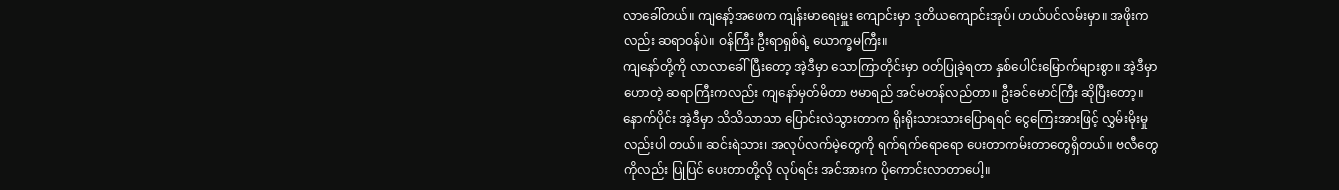လာခေါ်တယ်။ ကျနော့်အဖေက ကျန်းမာရေးမှူး ကျောင်းမှာ ဒုတိယကျောင်းအုပ်၊ ဟယ်ပင်လမ်းမှာ။ အဖိုးကလည်း ဆရာဝန်ပဲ။ ဝန်ကြီး ဦးရာရှစ်ရဲ့ ယောက္ခမကြီး။
ကျနော်တို့ကို လာလာခေါ်ပြီးတော့ အဲ့ဒီမှာ သောကြာတိုင်းမှာ ဝတ်ပြုခဲ့ရတာ နှစ်ပေါင်းမြောက်များစွာ။ အဲ့ဒီမှာ ဟောတဲ့ ဆရာကြီးကလည်း ကျနော်မှတ်မိတာ ဗမာရည် အင်မတန်လည်တာ။ ဦးခင်မောင်ကြီး ဆိုပြီးတော့။
နောက်ပိုင်း အဲ့ဒီမှာ သိသိသာသာ ပြောင်းလဲသွားတာက ရိုးရိုးသားသားပြောရရင် ငွေကြေးအားဖြင့် လွှမ်းမိုးမှု လည်းပါ တယ်။ ဆင်းရဲသား၊ အလုပ်လက်မဲ့တွေကို ရက်ရက်ရောရော ပေးတာကမ်းတာတွေရှိတယ်။ ဗလီတွေကိုလည်း ပြုပြင် ပေးတာတို့လို လုပ်ရင်း အင်အားက ပိုကောင်းလာတာပေါ့။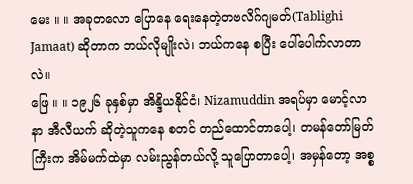မေး ။ ။ အခုတလော ပြောနေ ရေးနေတဲ့တဗလိဂ်ဂျမတ်(Tablighi Jamaat) ဆိုတာက ဘယ်လိုမျိုးလဲ၊ ဘယ်ကနေ စပြီး ပေါ်ပေါက်လာတာ လဲ။
ဖြေ ။ ။ ၁၉၂၆ ခုနှစ်မှာ အိန္ဒိယနိုင်ငံ၊ Nizamuddin အရပ်မှာ မောင့်လာနာ အီလီယက် ဆိုတဲ့သူကနေ စတင် တည်ထောင်တာပေါ့၊ တမန်တော်မြတ်ကြီးက အိမ်မက်ထဲမှာ လမ်းညွန်တယ်လို့ သူပြောတာပေါ့၊ အမှန်တော့ အစ္စ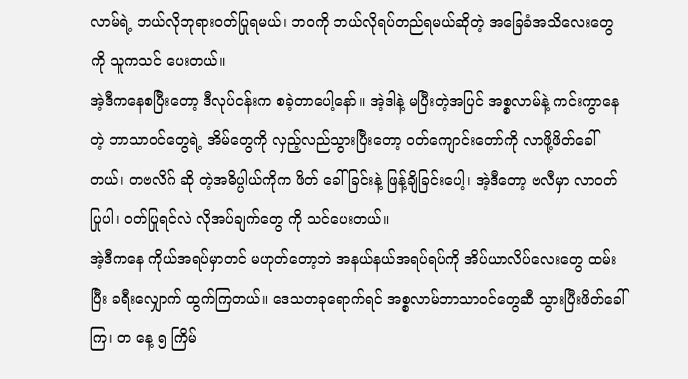လာမ်ရဲ့ ဘယ်လိုဘုရားဝတ်ပြုရမယ်၊ ဘဝကို ဘယ်လိုရပ်တည်ရမယ်ဆိုတဲ့ အခြေခံအသိလေးတွေကို သူကသင် ပေးတယ်။
အဲ့ဒီကနေစပြီးတော့ ဒီလုပ်ငန်းက စခဲ့တာပေါ့နော်။ အဲ့ဒါနဲ့ မပြီးတဲ့အပြင် အစ္စလာမ်နဲ့ ကင်းကွာနေတဲ့ ဘာသာဝင်တွေရဲ့ အိမ်တွေကို လှည့်လည်သွားပြီးတော့ ဝတ်ကျောင်းတော်ကို လာဖို့ဖိတ်ခေါ်တယ်၊ တဗလိဂ် ဆို တဲ့အဓိပ္ပါယ်ကိုက ဖိတ် ခေါ်ခြင်းနဲ့ ဖြန့်ချိခြင်းပေါ့၊ အဲ့ဒီတော့ ဗလီမှာ လာဝတ်ပြုပါ၊ ဝတ်ပြုရင်လဲ လိုအပ်ချက်တွေ ကို သင်ပေးတယ်။
အဲ့ဒီကနေ ကိုယ်အရပ်မှာတင် မဟုတ်တော့ဘဲ အနယ်နယ်အရပ်ရပ်ကို အိပ်ယာလိပ်လေးတွေ ထမ်းပြီး ခရီးလျှောက် ထွက်ကြတယ်။ ဒေသတခုရောက်ရင် အစ္စလာမ်ဘာသာဝင်တွေဆီ သွားပြီးဖိတ်ခေါ်ကြ၊ တ နေ့ ၅ ကြိမ်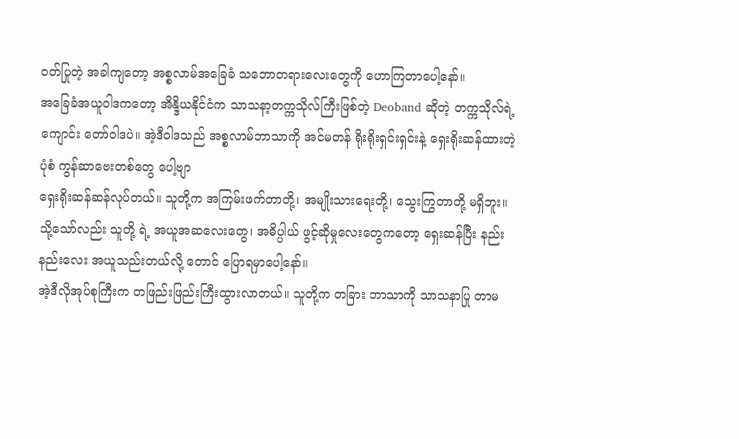ဝတ်ပြုတဲ့ အခါကျတော့ အစ္စလာမ်အခြေခံ သဘောတရားလေးတွေကို ဟောကြတာပေါ့နော်။
အခြေခံအယူဝါဒကတော့ အိန္ဒိယနိုင်ငံက သာသနာ့တက္ကသိုလ်ကြီးဖြစ်တဲ့ Deoband ဆိုတဲ့ တက္ကသိုလ်ရဲ့ ကျောင်း တော်ဝါဒပဲ။ အဲ့ဒီဝါဒသည် အစ္စလာမ်ဘာသာကို အင်မတန် ရိုးရိုးရှင်းရှင်းနဲ့ ရှေးရိုးဆန်ထားတဲ့ပုံစံ ကွန်ဆာဗေးတစ်တွေ ပေါ့ဗျာ
ရှေးရိုးဆန်ဆန်လုပ်တယ်။ သူတို့က အကြမ်းဖက်တာတို့၊ အမျိုးသားရေးတို့၊ သွေးကြွတာတို့ မရှိဘူး။ သို့သော်လည်း သူတို့ ရဲ့ အယူအဆလေးတွေ၊ အဓိပ္ပါယ် ဖွင့်ဆိုမှုလေးတွေကတော့ ရှေးဆန်ပြီး နည်းနည်းလေး အယူသည်းတယ်လို့ တောင် ပြောရမှာပေါ့နော်။
အဲ့ဒီလိုအုပ်စုကြီးက တဖြည်းဖြည်းကြီးထွားလာတယ်။ သူတို့က တခြား ဘာသာကို သာသနာပြု တာမ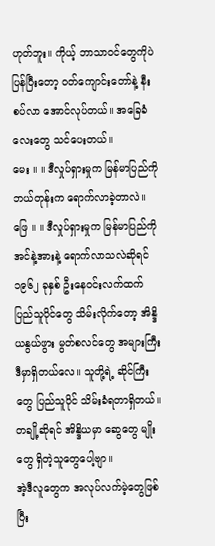ဟုတ်ဘူး။ ကိုယ့် ဘာသာဝင်တွေကိုပဲ ပြန်ပြီးတော့ ဝတ်ကျောင်းတော်နဲ့ နီးစပ်လာ အောင်လုပ်တယ်။ အခြေခံလေးတွေ သင်ပေးတယ်။
မေး ။ ။ ဒီလှုပ်ရှားမှုက မြန်မာပြည်ကို ဘယ်တုန်းက ရောက်လာခဲ့တာလဲ။
ဖြေ ။ ။ ဒီလှုပ်ရှားမှုက မြန်မာပြည်ကို အင်နဲ့အားနဲ့ ရောက်လာသလဲဆိုရင် ၁၉၆၂ ခုနှစ် ဦးနေဝင်းလက်ထက် ပြည်သူပိုင်တွေ သိမ်းလိုက်တော့ အိန္ဒိယနွယ်ဖွား မွတ်စလင်တွေ အများကြီး ဒီမှာရှိတယ်လေ။ သူတို့ရဲ့ ဆိုင်ကြီး တွေ ပြည်သူပိုင် သိမ်းခံရတာရှိတယ်။ တချို့ဆိုရင် အိန္ဒိယမှာ ဆွေတွေ မျိုးတွေ ရှိတဲ့သူတွေပေါ့ဗျာ။
အဲ့ဒီလူတွေက အလုပ်လက်မဲ့တွေဖြစ်ပြီး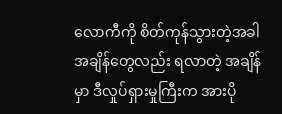လောကီကို စိတ်ကုန်သွားတဲ့အခါ အချိန်တွေလည်း ရလာတဲ့ အချိန်မှာ ဒီလှုပ်ရှားမှုကြီးက အားပို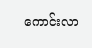ကောင်းလာ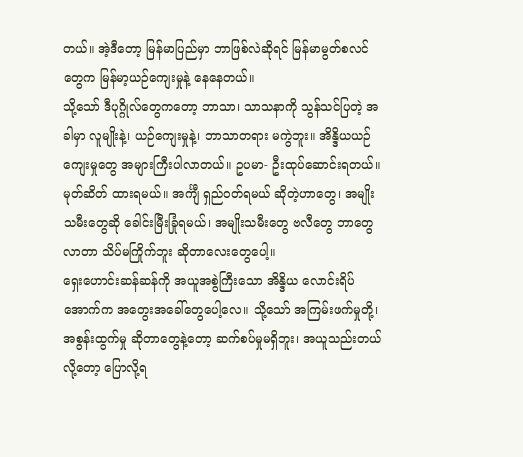တယ်။ အဲ့ဒီတော့ မြန်မာပြည်မှာ ဘာဖြစ်လဲဆိုရင် မြန်မာမွတ်စလင်တွေက မြန်မာ့ယဉ်ကျေးမှုနဲ့ နေနေတယ်။
သို့သော် ဒီပုဂ္ဂိုလ်တွေကတော့ ဘာသာ၊ သာသနာကို သွန်သင်ပြတဲ့ အခါမှာ လူမျိုးနဲ့၊ ယဉ်ကျေးမှုနဲ့၊ ဘာသာတရား မကွဲဘူး။ အိန္ဒိယယဉ်ကျေးမှုတွေ အများကြီးပါလာတယ်။ ဥပမာ- ဦးထုပ်ဆောင်းရတယ်။ မုတ်ဆိတ် ထားရမယ်။ အင်္ကျီ ရှည်ဝတ်ရမယ် ဆိုတဲ့ဟာတွေ၊ အမျိုးသမီးတွေဆို ခေါင်းမြီးခြုံရမယ်၊ အမျိုးသမီးတွေ ဗလီတွေ ဘာတွေလာတာ သိပ်မကြိုက်ဘူး ဆိုတာလေးတွေပေါ့။
ရှေးဟောင်းဆန်ဆန်ကို အယူအစွဲကြီးသော အိန္ဒိယ လောင်းရိပ်အောက်က အတွေးအခေါ်တွေပေါ့လေ။ သို့သော် အကြမ်းဖက်မှုတို့၊ အစွန်းထွက်မှု ဆိုတာတွေနဲ့တော့ ဆက်စပ်မှုမရှိဘူး၊ အယူသည်းတယ်လို့တော့ ပြောလို့ရ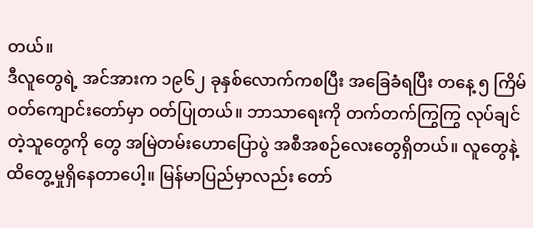တယ်။
ဒီလူတွေရဲ့ အင်အားက ၁၉၆၂ ခုနှစ်လောက်ကစပြီး အခြေခံရပြီး တနေ့ ၅ ကြိမ် ဝတ်ကျောင်းတော်မှာ ဝတ်ပြုတယ်။ ဘာသာရေးကို တက်တက်ကြွကြွ လုပ်ချင်တဲ့သူတွေကို တွေ အမြဲတမ်းဟောပြောပွဲ အစီအစဉ်လေးတွေရှိတယ်။ လူတွေနဲ့ ထိတွေ့မှုရှိနေတာပေါ့။ မြန်မာပြည်မှာလည်း တော်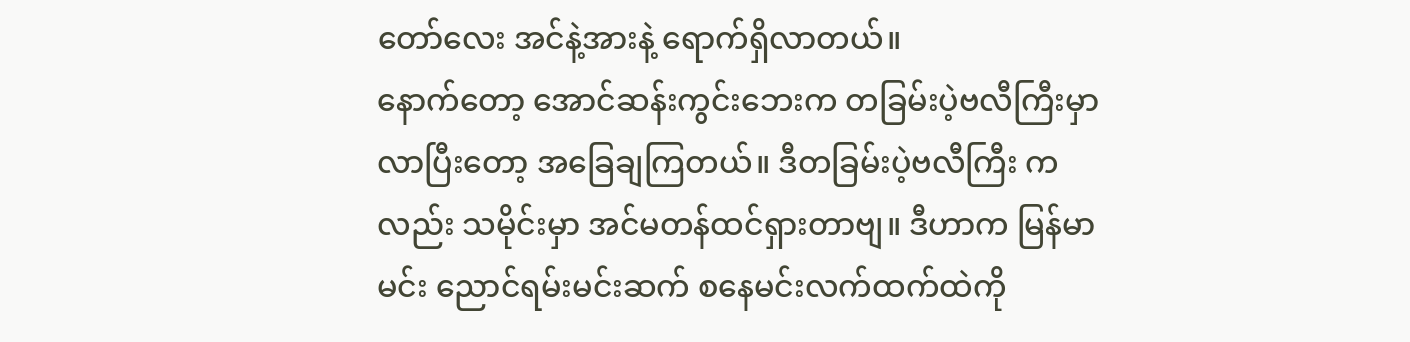တော်လေး အင်နဲ့အားနဲ့ ရောက်ရှိလာတယ်။
နောက်တော့ အောင်ဆန်းကွင်းဘေးက တခြမ်းပဲ့ဗလီကြီးမှာ လာပြီးတော့ အခြေချကြတယ်။ ဒီတခြမ်းပဲ့ဗလီကြီး ကလည်း သမိုင်းမှာ အင်မတန်ထင်ရှားတာဗျ။ ဒီဟာက မြန်မာမင်း ညောင်ရမ်းမင်းဆက် စနေမင်းလက်ထက်ထဲကို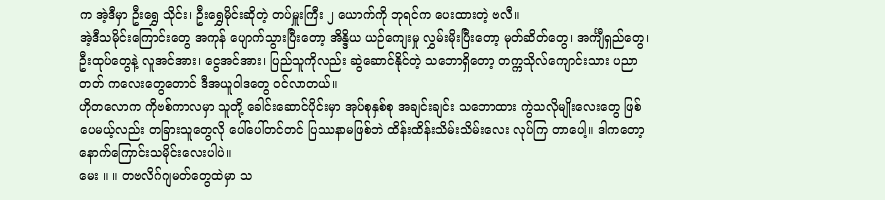က အဲ့ဒီမှာ ဦးရွှေ သိုင်း၊ ဦးရွှေမိုင်းဆိုတဲ့ တပ်မှူးကြီး ၂ ယောက်ကို ဘုရင်က ပေးထားတဲ့ ဗလီ။
အဲ့ဒီသမိုင်းကြောင်းတွေ အကုန် ပျောက်သွားပြီးတော့ အိန္ဒိယ ယဉ်ကျေးမှု လွှမ်းမိုးပြီးတော့ မုတ်ဆိတ်တွေ၊ အင်္ကျီရှည်တွေ၊ ဦးထုပ်တွေနဲ့ လူအင်အား၊ ငွေအင်အား၊ ပြည်သူကိုလည်း ဆွဲဆောင်နိုင်တဲ့ သဘောရှိတော့ တက္ကသိုလ်ကျောင်းသား ပညာတတ် ကလေးတွေတောင် ဒီအယူဝါဒတွေ ဝင်လာတယ်။
ဟိုတလောက ကိုဗစ်ကာလမှာ သူတို့ ခေါင်းဆောင်ပိုင်းမှာ အုပ်စုနှစ်စု အချင်းချင်း သဘောထား ကွဲသလိုမျိုးလေးတွေ ဖြစ်ပေမယ့်လည်း တခြားသူတွေလို ပေါ်ပေါ်တင်တင် ပြဿနာမဖြစ်ဘဲ ထိန်းထိန်းသိမ်းသိမ်းလေး လုပ်ကြ တာပေါ့။ ဒါကတော့ နောက်ကြောင်းသမိုင်းလေးပါပဲ။
မေး ။ ။ တဗလိဂ်ဂျမတ်တွေထဲမှာ သ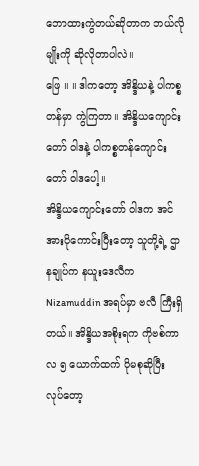ဘောထားကွဲတယ်ဆိုတာက ဘယ်လိုမျိုးကို ဆိုလိုတာပါလဲ။
ဖြေ ။ ။ ဒါကတော့ အိန္ဒိယနဲ့ ပါကစ္စတန်မှာ ကွဲကြတာ။ အိန္ဒိယကျောင်းတော် ဝါဒနဲ့ ပါကစ္စတန်ကျောင်းတော် ဝါဒပေါ့။
အိန္ဒိယကျောင်းတော် ဝါဒက အင်အားပိုကောင်းပြီးတော့ သူတို့ရဲ့ ဌာနချုပ်က နယူးဒေလီက Nizamuddin အရပ်မှာ ဗလီ ကြီးရှိတယ်။ အိန္ဒိယအစိုးရက ကိုဗစ်ကာလ ၅ ယောက်ထက် ပိုမစုဆိုပြီး လုပ်တော့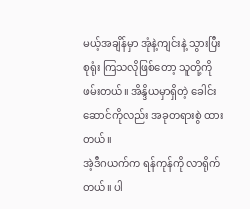မယ့်အချိန်မှာ အုံနဲ့ကျင်းနဲ့ သွားပြီး စုရုံး ကြသလိုဖြစ်တော့ သူတို့ကိုဖမ်းတယ်။ အိန္ဒိယမှာရှိတဲ့ ခေါင်းဆောင်ကိုလည်း အခုတရားစွဲ ထားတယ်။
အဲ့ဒီဂယက်က ရန်ကုန်ကို လာရိုက်တယ်။ ပါ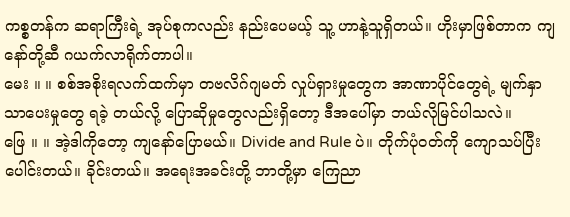ကစ္စတန်က ဆရာကြီးရဲ့ အုပ်စုကလည်း နည်းပေမယ့် သူ့ ဟာနဲ့သူရှိတယ်။ ဟိုးမှာဖြစ်တာက ကျနော်တို့ဆီ ဂယက်လာရိုက်တာပါ။
မေး ။ ။ စစ်အစိုးရလက်ထက်မှာ တဗလိဂ်ဂျမတ် လှုပ်ရှားမှုတွေက အာဏာပိုင်တွေရဲ့ မျက်နှာသာပေးမှုတွေ ရခဲ့ တယ်လို့ ပြောဆိုမှုတွေလည်းရှိတော့ ဒီအပေါ်မှာ ဘယ်လိုမြင်ပါသလဲ။
ဖြေ ။ ။ အဲ့ဒါကိုတော့ ကျနော်ပြောမယ်။ Divide and Rule ပဲ။ တိုက်ပုံဝတ်ကို ကျောသပ်ပြီး ပေါင်းတယ်။ ခိုင်းတယ်။ အရေးအခင်းတို့ ဘာတို့မှာ ကြေညာ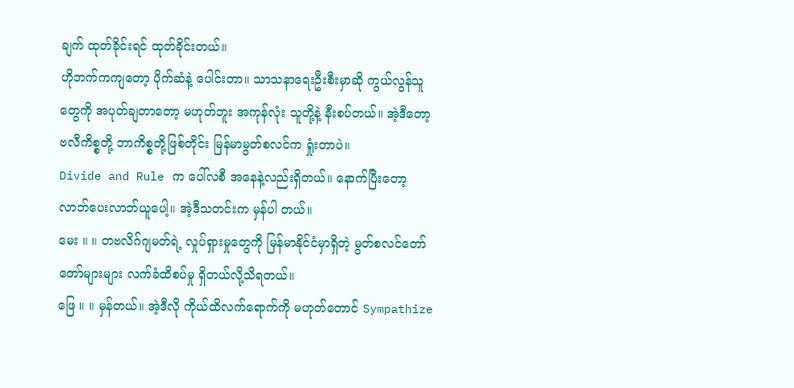ချက် ထုတ်ခိုင်းရင် ထုတ်ခိုင်းတယ်။
ဟိုဘက်ကကျတော့ ပိုက်ဆံနဲ့ ပေါင်းတာ။ သာသနာရေးဦးစီးမှာဆို ကွယ်လွန်သူတွေကို အပုတ်ချတာတော့ မဟုတ်ဘူး အကုန်လုံး သူတို့နဲ့ နီးစပ်တယ်။ အဲ့ဒီတော့ ဗလီကိစ္စတို့ ဘာကိစ္စတို့ဖြစ်တိုင်း မြန်မာမွတ်စလင်က ရှုံးတာပဲ။
Divide and Rule က ပေါ်လစီ အနေနဲ့လည်းရှိတယ်။ နောက်ပြီးတော့ လာဘ်ပေးလာဘ်ယူပေါ့။ အဲ့ဒီသတင်းက မှန်ပါ တယ်။
မေး ။ ။ တဗလိဂ်ဂျမတ်ရဲ့ လှုပ်ရှားမှုတွေကို မြန်မာနိုင်ငံမှာရှိတဲ့ မွတ်စလင်တော်တော်များများ လက်ခံထိစပ်မှု ရှိတယ်လို့သိရတယ်။
ဖြေ ။ ။ မှန်တယ်။ အဲ့ဒီလို ကိုယ်ထိလက်ရောက်ကို မဟုတ်တောင် Sympathize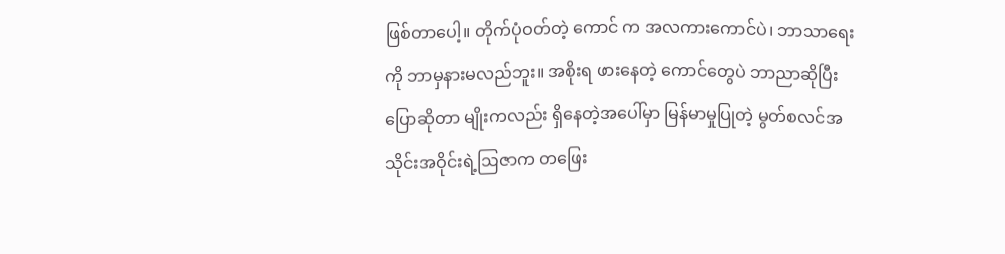ဖြစ်တာပေါ့။ တိုက်ပုံဝတ်တဲ့ ကောင် က အလကားကောင်ပဲ၊ ဘာသာရေးကို ဘာမှနားမလည်ဘူး။ အစိုးရ ဖားနေတဲ့ ကောင်တွေပဲ ဘာညာဆိုပြီး ပြောဆိုတာ မျိုးကလည်း ရှိနေတဲ့အပေါ်မှာ မြန်မာမှုပြုတဲ့ မွတ်စလင်အသိုင်းအဝိုင်းရဲ့ဩဇာက တဖြေး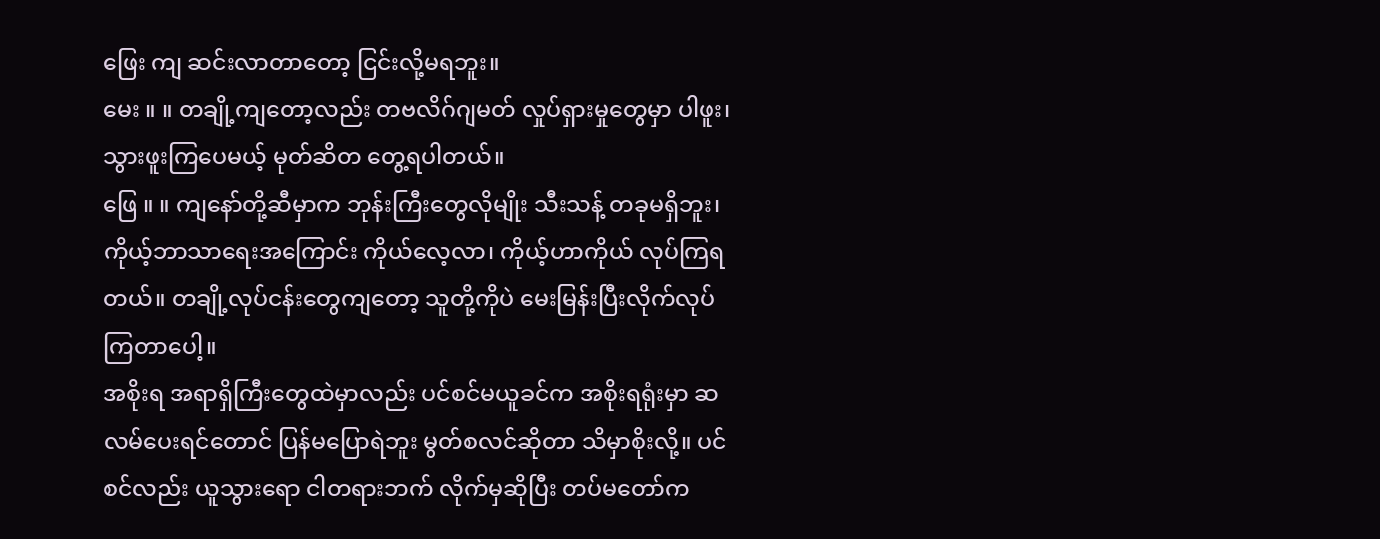ဖြေး ကျ ဆင်းလာတာတော့ ငြင်းလို့မရဘူး။
မေး ။ ။ တချို့ကျတော့လည်း တဗလိဂ်ဂျမတ် လှုပ်ရှားမှုတွေမှာ ပါဖူး၊ သွားဖူးကြပေမယ့် မုတ်ဆိတ တွေ့ရပါတယ်။
ဖြေ ။ ။ ကျနော်တို့ဆီမှာက ဘုန်းကြီးတွေလိုမျိုး သီးသန့် တခုမရှိဘူး၊ ကိုယ့်ဘာသာရေးအကြောင်း ကိုယ်လေ့လာ၊ ကိုယ့်ဟာကိုယ် လုပ်ကြရတယ်။ တချို့လုပ်ငန်းတွေကျတော့ သူတို့ကိုပဲ မေးမြန်းပြီးလိုက်လုပ်ကြတာပေါ့။
အစိုးရ အရာရှိကြီးတွေထဲမှာလည်း ပင်စင်မယူခင်က အစိုးရရုံးမှာ ဆလမ်ပေးရင်တောင် ပြန်မပြောရဲဘူး မွတ်စလင်ဆိုတာ သိမှာစိုးလို့။ ပင်စင်လည်း ယူသွားရော ငါတရားဘက် လိုက်မှဆိုပြီး တပ်မတော်က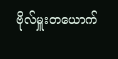ဗိုလ်မှူးတယောက်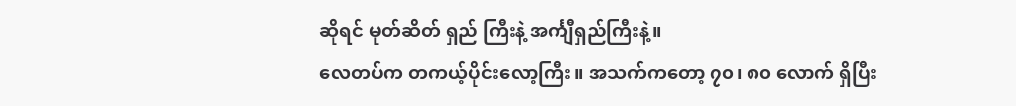ဆိုရင် မုတ်ဆိတ် ရှည် ကြီးနဲ့ အင်္ကျီရှည်ကြီးနဲ့။
လေတပ်က တကယ့်ပိုင်းလော့ကြီး။ အသက်ကတော့ ၇၀၊ ၈၀ လောက် ရှိပြီး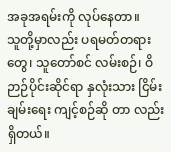အခုအရမ်းကို လုပ်နေတာ။
သူတို့မှာလည်း ပရမတ်တရားတွေ၊ သူတော်စင် လမ်းစဉ်၊ ဝိဉာဉ်ပိုင်းဆိုင်ရာ နှလုံးသား ငြိမ်းချမ်းရေး ကျင့်စဉ်ဆို တာ လည်းရှိတယ်။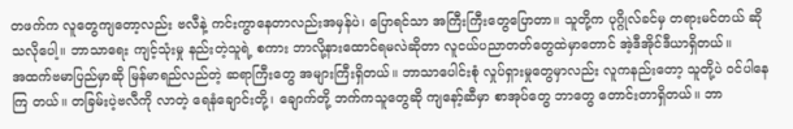တဖက်က လူတွေကျတော့လည်း ဗလီနဲ့ ကင်းကွာနေတာလည်းအမှန်ပဲ၊ ပြောရင်သာ အကြီးကြီးတွေပြောတာ။ သူတို့က ပုဂ္ဂိုလ်ခင်မှ တရားမင်တယ် ဆိုသလိုပေါ့။ ဘာသာရေး ကျင့်သုံးမှု နည်းတဲ့သူရဲ့ စကား ဘာလို့နားထောင်ရမလဲဆိုတာ လူငယ်ပညာတတ်တွေထဲမှာတောင် အဲ့ဒီအိုင်ဒီယာရှိတယ်။
အထက်ဗမာပြည်မှာဆို မြန်မာရည်လည်တဲ့ ဆရာကြီးတွေ အများကြီးရှိတယ်။ ဘာသာပေါင်းစုံ လှုပ်ရှားမှုတွေမှာလည်း လူကနည်းတော့ သူတို့ပဲ ဝင်ပါနေကြ တယ်။ တခြမ်းပဲ့ဗလီကို လာတဲ့ ရေနံချောင်းတို့၊ ချောက်တို့ ဘက်ကသူတွေဆို ကျနော့်ဆီမှာ စာအုပ်တွေ ဘာတွေ တောင်းတာရှိတယ်။ ဘာ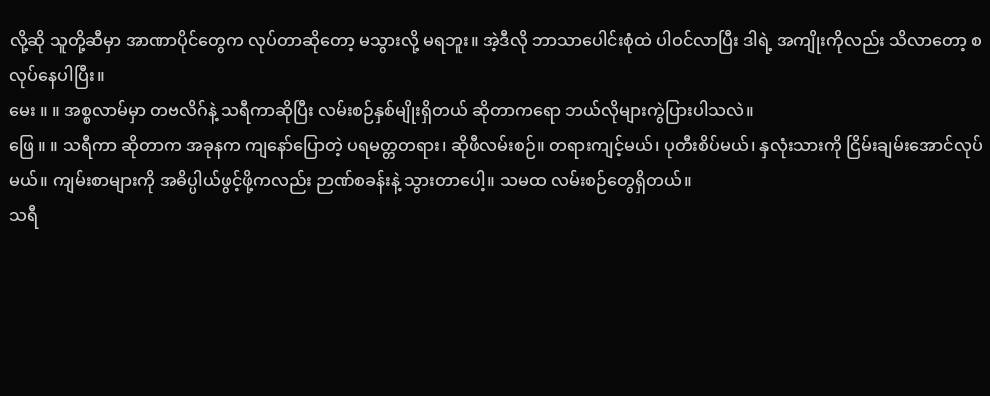လို့ဆို သူတို့ဆီမှာ အာဏာပိုင်တွေက လုပ်တာဆိုတော့ မသွားလို့ မရဘူး။ အဲ့ဒီလို ဘာသာပေါင်းစုံထဲ ပါဝင်လာပြီး ဒါရဲ့ အကျိုးကိုလည်း သိလာတော့ စလုပ်နေပါပြီး။
မေး ။ ။ အစ္စလာမ်မှာ တဗလိဂ်နဲ့ သရီကာဆိုပြီး လမ်းစဉ်နှစ်မျိုးရှိတယ် ဆိုတာကရော ဘယ်လိုများကွဲပြားပါသလဲ။
ဖြေ ။ ။ သရီကာ ဆိုတာက အခုနက ကျနော်ပြောတဲ့ ပရမတ္တတရား၊ ဆိုဖီလမ်းစဉ်။ တရားကျင့်မယ်၊ ပုတီးစိပ်မယ်၊ နှလုံးသားကို ငြိမ်းချမ်းအောင်လုပ်မယ်။ ကျမ်းစာများကို အဓိပ္ပါယ်ဖွင့်ဖို့ကလည်း ဉာဏ်စခန်းနဲ့ သွားတာပေါ့။ သမထ လမ်းစဉ်တွေရှိတယ်။
သရီ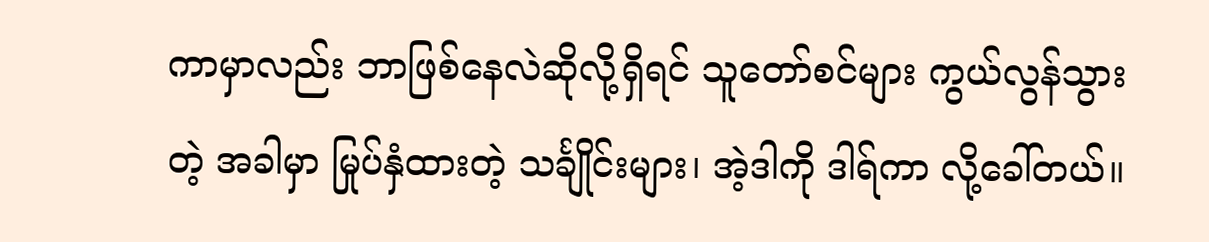ကာမှာလည်း ဘာဖြစ်နေလဲဆိုလို့ရှိရင် သူတော်စင်များ ကွယ်လွန်သွားတဲ့ အခါမှာ မြုပ်နှံထားတဲ့ သင်္ချိုင်းများ၊ အဲ့ဒါကို ဒါရ်ကာ လို့ခေါ်တယ်။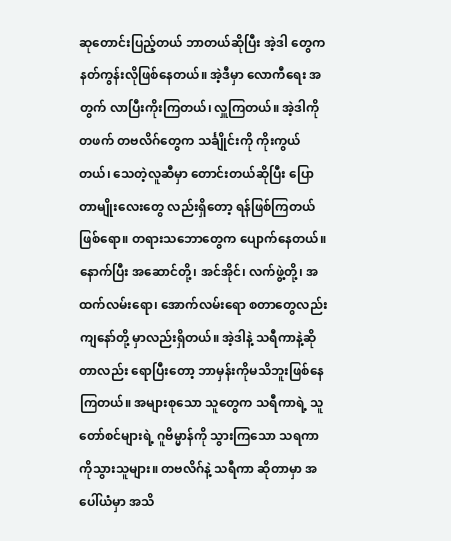ဆုတောင်းပြည့်တယ် ဘာတယ်ဆိုပြီး အဲ့ဒါ တွေက နတ်ကွန်းလိုဖြစ်နေတယ်။ အဲ့ဒီမှာ လောကီရေး အတွက် လာပြီးကိုးကြတယ်၊ လှူကြတယ်။ အဲ့ဒါကို တဖက် တဗလိဂ်တွေက သင်္ချိုင်းကို ကိုးကွယ်တယ်၊ သေတဲ့လူဆီမှာ တောင်းတယ်ဆိုပြီး ပြောတာမျိုးလေးတွေ လည်းရှိတော့ ရန်ဖြစ်ကြတယ်ဖြစ်ရော။ တရားသဘောတွေက ပျောက်နေတယ်။
နောက်ပြီး အဆောင်တို့၊ အင်အိုင်၊ လက်ဖွဲ့တို့၊ အထက်လမ်းရော၊ အောက်လမ်းရော စတာတွေလည်း ကျနော်တို့ မှာလည်းရှိတယ်။ အဲ့ဒါနဲ့ သရီကာနဲ့ဆိုတာလည်း ရောပြီးတော့ ဘာမှန်းကိုမသိဘူးဖြစ်နေကြတယ်။ အများစုသော သူတွေက သရီကာရဲ့ သူတော်စင်များရဲ့ ဂူဗိမ္မာန်ကို သွားကြသော သရကာ ကိုသွားသူများ။ တဗလိဂ်နဲ့ သရီကာ ဆိုတာမှာ အပေါ်ယံမှာ အသိ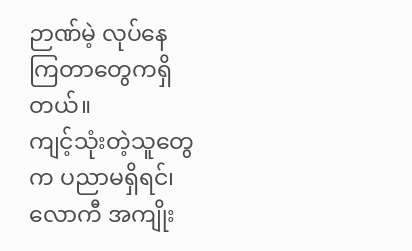ဉာဏ်မဲ့ လုပ်နေကြတာတွေကရှိတယ်။
ကျင့်သုံးတဲ့သူတွေက ပညာမရှိရင်၊ လောကီ အကျိုး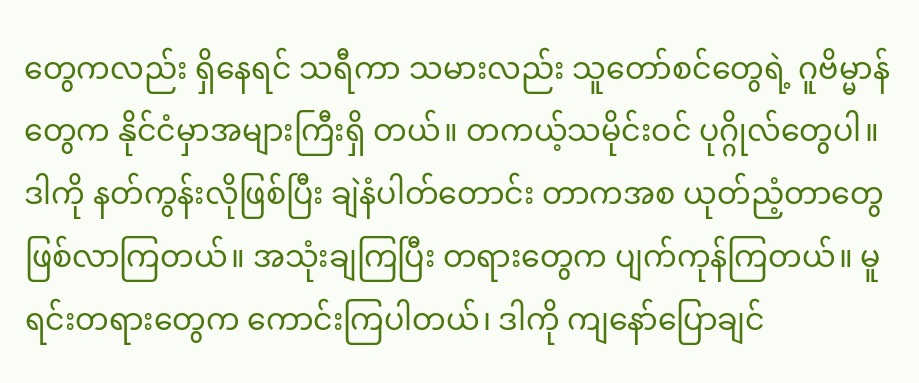တွေကလည်း ရှိနေရင် သရီကာ သမားလည်း သူတော်စင်တွေရဲ့ ဂူဗိမ္မာန်တွေက နိုင်ငံမှာအများကြီးရှိ တယ်။ တကယ့်သမိုင်းဝင် ပုဂ္ဂိုလ်တွေပါ။ ဒါကို နတ်ကွန်းလိုဖြစ်ပြီး ချဲနံပါတ်တောင်း တာကအစ ယုတ်ညံ့တာတွေ ဖြစ်လာကြတယ်။ အသုံးချကြပြီး တရားတွေက ပျက်ကုန်ကြတယ်။ မူရင်းတရားတွေက ကောင်းကြပါတယ်၊ ဒါကို ကျနော်ပြောချင်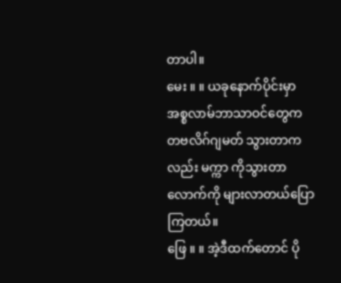တာပါ။
မေး ။ ။ ယခုနောက်ပိုင်းမှာ အစ္စလာမ်ဘာသာဝင်တွေက တဗလိဂ်ဂျမတ် သွားတာကလည်း မက္ကာ ကိုသွားတာ လောက်ကို များလာတယ်ပြောကြတယ်။
ဖြေ ။ ။ အဲ့ဒီထက်တောင် ပို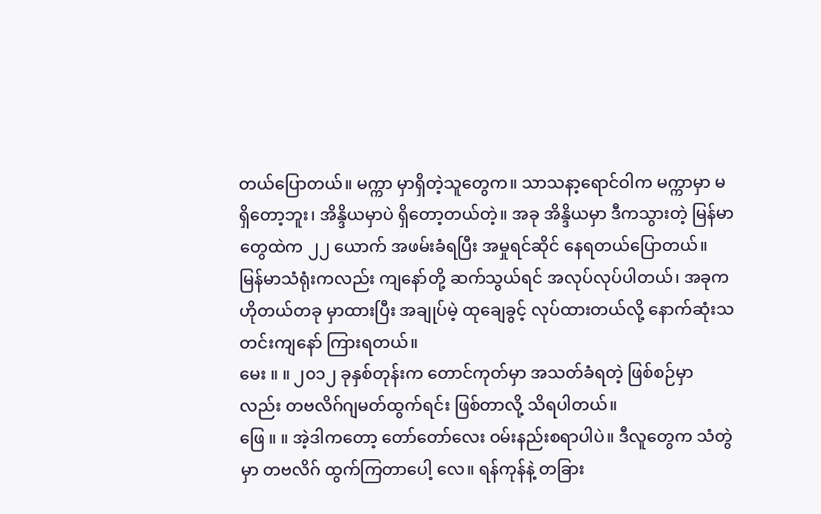တယ်ပြောတယ်။ မက္ကာ မှာရှိတဲ့သူတွေက။ သာသနာ့ရောင်ဝါက မက္ကာမှာ မရှိတော့ဘူး၊ အိန္ဒိယမှာပဲ ရှိတော့တယ်တဲ့။ အခု အိန္ဒိယမှာ ဒီကသွားတဲ့ မြန်မာတွေထဲက ၂၂ ယောက် အဖမ်းခံရပြီး အမှုရင်ဆိုင် နေရတယ်ပြောတယ်။ မြန်မာသံရုံးကလည်း ကျနော်တို့ ဆက်သွယ်ရင် အလုပ်လုပ်ပါတယ်၊ အခုက ဟိုတယ်တခု မှာထားပြီး အချုပ်မဲ့ ထုချေခွင့် လုပ်ထားတယ်လို့ နောက်ဆုံးသတင်းကျနော် ကြားရတယ်။
မေး ။ ။ ၂၀၁၂ ခုနှစ်တုန်းက တောင်ကုတ်မှာ အသတ်ခံရတဲ့ ဖြစ်စဉ်မှာလည်း တဗလိဂ်ဂျမတ်ထွက်ရင်း ဖြစ်တာလို့ သိရပါတယ်။
ဖြေ ။ ။ အဲ့ဒါကတော့ တော်တော်လေး ဝမ်းနည်းစရာပါပဲ။ ဒီလူတွေက သံတွဲမှာ တဗလိဂ် ထွက်ကြတာပေါ့ လေ။ ရန်ကုန်နဲ့ တခြား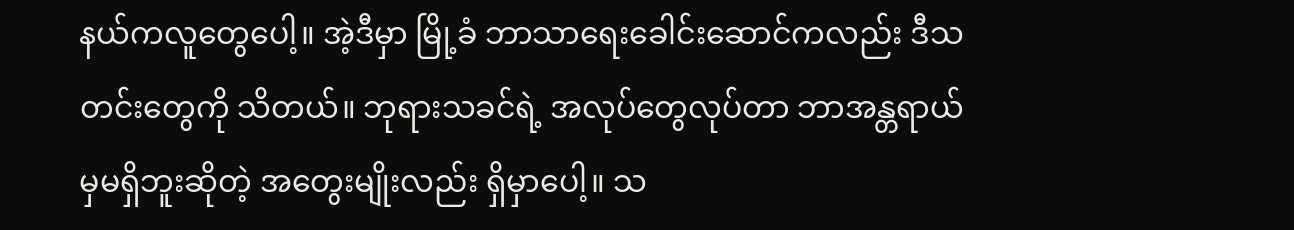နယ်ကလူတွေပေါ့။ အဲ့ဒီမှာ မြို့ခံ ဘာသာရေးခေါင်းဆောင်ကလည်း ဒီသတင်းတွေကို သိတယ်။ ဘုရားသခင်ရဲ့ အလုပ်တွေလုပ်တာ ဘာအန္တရာယ်မှမရှိဘူးဆိုတဲ့ အတွေးမျိုးလည်း ရှိမှာပေါ့။ သ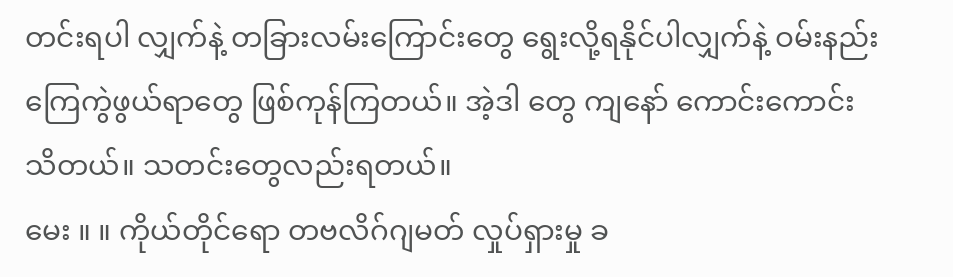တင်းရပါ လျှက်နဲ့ တခြားလမ်းကြောင်းတွေ ရွေးလို့ရနိုင်ပါလျှက်နဲ့ ဝမ်းနည်းကြေကွဲဖွယ်ရာတွေ ဖြစ်ကုန်ကြတယ်။ အဲ့ဒါ တွေ ကျနော် ကောင်းကောင်းသိတယ်။ သတင်းတွေလည်းရတယ်။
မေး ။ ။ ကိုယ်တိုင်ရော တဗလိဂ်ဂျမတ် လှုပ်ရှားမှု ခ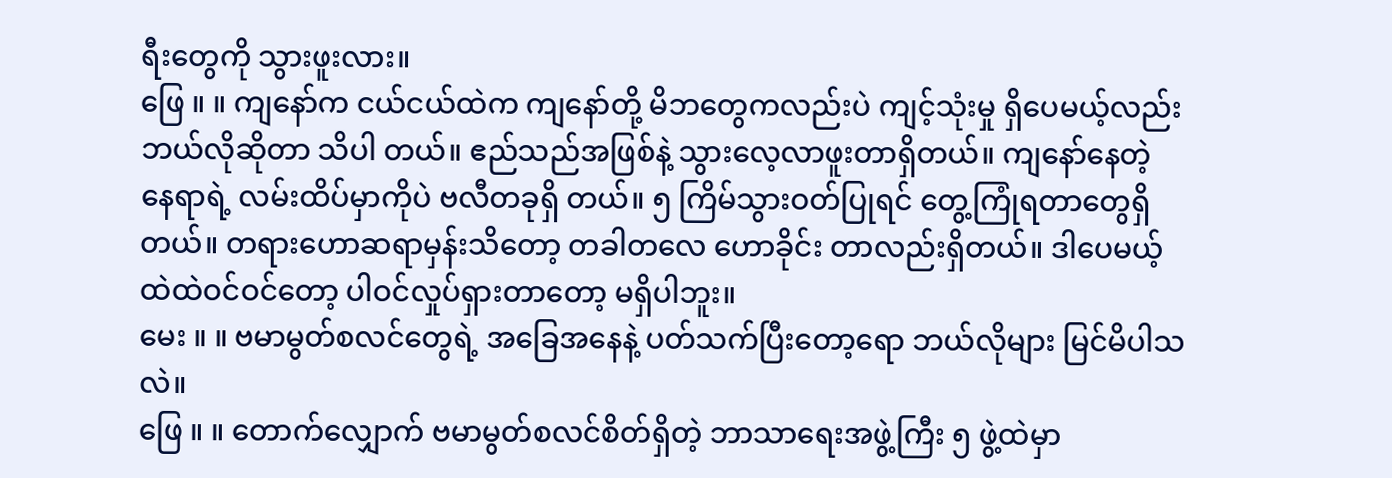ရီးတွေကို သွားဖူးလား။
ဖြေ ။ ။ ကျနော်က ငယ်ငယ်ထဲက ကျနော်တို့ မိဘတွေကလည်းပဲ ကျင့်သုံးမှု ရှိပေမယ့်လည်း ဘယ်လိုဆိုတာ သိပါ တယ်။ ဧည်သည်အဖြစ်နဲ့ သွားလေ့လာဖူးတာရှိတယ်။ ကျနော်နေတဲ့ နေရာရဲ့ လမ်းထိပ်မှာကိုပဲ ဗလီတခုရှိ တယ်။ ၅ ကြိမ်သွားဝတ်ပြုရင် တွေ့ကြုံရတာတွေရှိတယ်။ တရားဟောဆရာမှန်းသိတော့ တခါတလေ ဟောခိုင်း တာလည်းရှိတယ်။ ဒါပေမယ့် ထဲထဲဝင်ဝင်တော့ ပါဝင်လှုပ်ရှားတာတော့ မရှိပါဘူး။
မေး ။ ။ ဗမာမွတ်စလင်တွေရဲ့ အခြေအနေနဲ့ ပတ်သက်ပြီးတော့ရော ဘယ်လိုများ မြင်မိပါသလဲ။
ဖြေ ။ ။ တောက်လျှောက် ဗမာမွတ်စလင်စိတ်ရှိတဲ့ ဘာသာရေးအဖွဲ့ကြီး ၅ ဖွဲ့ထဲမှာ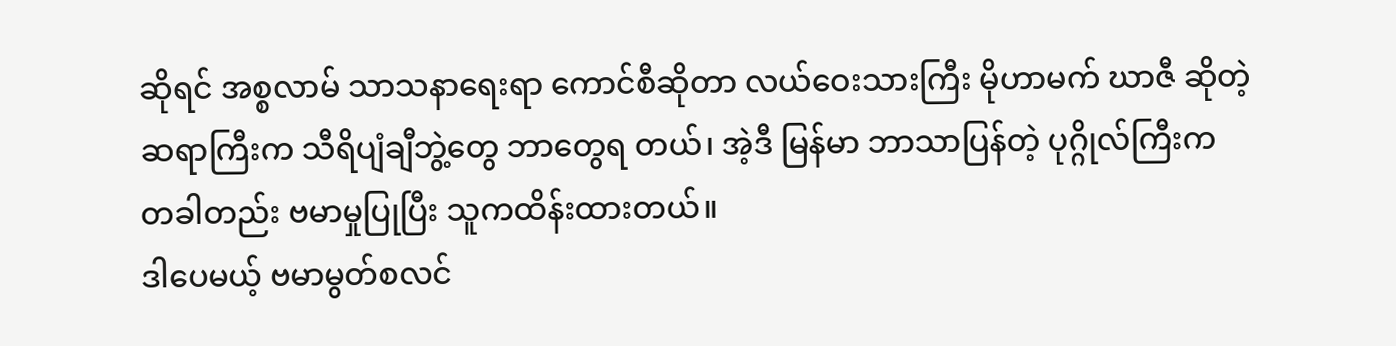ဆိုရင် အစ္စလာမ် သာသနာရေးရာ ကောင်စီဆိုတာ လယ်ဝေးသားကြီး မိုဟာမက် ဃာဇီ ဆိုတဲ့ဆရာကြီးက သီရိပျံချီဘွဲ့တွေ ဘာတွေရ တယ်၊ အဲ့ဒီ မြန်မာ ဘာသာပြန်တဲ့ ပုဂ္ဂိုလ်ကြီးက တခါတည်း ဗမာမှုပြုပြီး သူကထိန်းထားတယ်။
ဒါပေမယ့် ဗမာမွတ်စလင်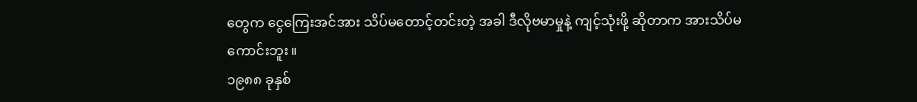တွေက ငွေကြေးအင်အား သိပ်မတောင့်တင်းတဲ့ အခါ ဒီလိုဗမာမှုနဲ့ ကျင့်သုံးဖို့ ဆိုတာက အားသိပ်မကောင်းဘူး။
၁၉၈၈ ခုနှစ်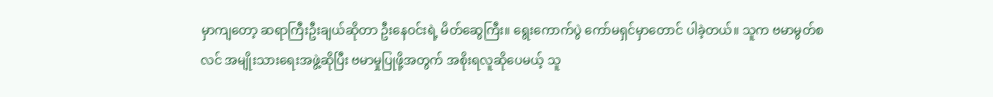မှာကျတော့ ဆရာကြီးဦးချယ်ဆိုတာ ဦးနေဝင်းရဲ့ မိတ်ဆွေကြီး။ ရွေးကောက်ပွဲ ကော်မရှင်မှာတောင် ပါခဲ့တယ်။ သူက ဗမာမွတ်စလင် အမျိုးသားရေးအဖွဲ့ဆိုပြီး ဗမာမှုပြုဖို့အတွက် အစိုးရလူဆိုပေမယ့် သူ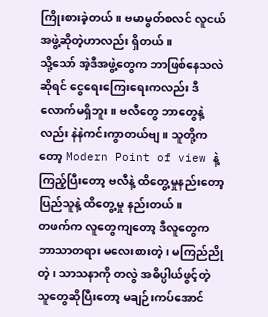ကြိုးစားခဲ့တယ်။ ဗမာမွတ်စလင် လူငယ်အဖွဲ့ဆိုတဲ့ဟာလည်း ရှိတယ်။
သို့သော် အဲ့ဒီအဖွဲ့တွေက ဘာဖြစ်နေသလဲဆိုရင် ငွေရေးကြေးရေးကလည်း ဒီလောက်မရှိဘူး။ ဗလီတွေ ဘာတွေနဲ့လည်း နဲနဲကင်းကွာတယ်ဗျ။ သူတို့ကတော့ Modern Point of view နဲ့ ကြည့်ပြီးတော့ ဗလီနဲ့ ထိတွေ့မှုနည်းတော့ ပြည်သူနဲ့ ထိတွေ့မှု နည်းတယ်။
တဖက်က လူတွေကျတော့ ဒီလူတွေက ဘာသာတရား မလေးစားတဲ့၊ မကြည်ညိုတဲ့၊ သာသနာကို တလွဲ အဓိပ္ပါယ်ဖွင့်တဲ့ သူတွေဆိုပြီးတော့ မချဉ်းကပ်အောင်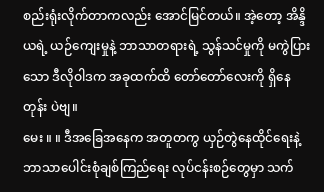စည်းရုံးလိုက်တာကလည်း အောင်မြင်တယ်။ အဲ့တော့ အိန္ဒိယရဲ့ ယဉ်ကျေးမှုနဲ့ ဘာသာတရားရဲ့ သွန်သင်မှုကို မကွဲပြားသော ဒီလိုဝါဒက အခုထက်ထိ တော်တော်လေးကို ရှိနေတုန်း ပဲဗျ။
မေး ။ ။ ဒီအခြေအနေက အတူတကွ ယှဉ်တွဲနေထိုင်ရေးနဲ့ ဘာသာပေါင်းစုံချစ်ကြည်ရေး လုပ်ငန်းစဉ်တွေမှာ သက်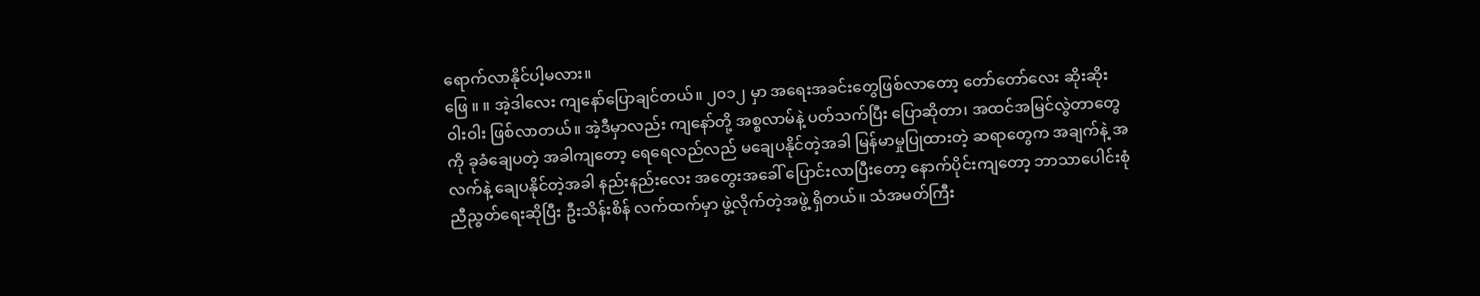ရောက်လာနိုင်ပါ့မလား။
ဖြေ ။ ။ အဲ့ဒါလေး ကျနော်ပြောချင်တယ်။ ၂၀၁၂ မှာ အရေးအခင်းတွေဖြစ်လာတော့ တော်တော်လေး ဆိုးဆိုးဝါးဝါး ဖြစ်လာတယ်။ အဲ့ဒီမှာလည်း ကျနော်တို့ အစ္စလာမ်နဲ့ ပတ်သက်ပြီး ပြောဆိုတာ၊ အထင်အမြင်လွဲတာတွေကို ခုခံချေပတဲ့ အခါကျတော့ ရေရေလည်လည် မချေပနိုင်တဲ့အခါ မြန်မာမှုပြုထားတဲ့ ဆရာတွေက အချက်နဲ့ အလက်နဲ့ ချေပနိုင်တဲ့အခါ နည်းနည်းလေး အတွေးအခေါ် ပြောင်းလာပြီးတော့ နောက်ပိုင်းကျတော့ ဘာသာပေါင်းစုံ ညီညွတ်ရေးဆိုပြီး ဦးသိန်းစိန် လက်ထက်မှာ ဖွဲ့လိုက်တဲ့အဖွဲ့ ရှိတယ်။ သံအမတ်ကြီး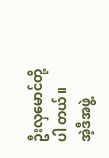ဦးလှမောင်တို့ပါ တယ်။
အဲ့ဒီအဖွဲ့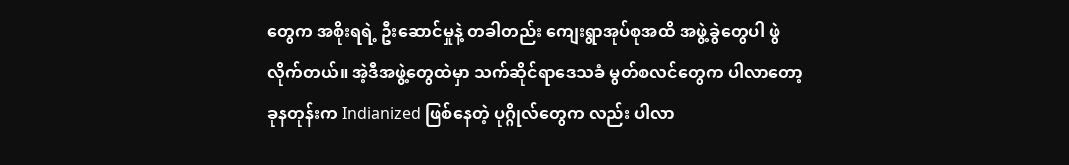တွေက အစိုးရရဲ့ ဦးဆောင်မှုနဲ့ တခါတည်း ကျေးရွာအုပ်စုအထိ အဖွဲ့ခွဲတွေပါ ဖွဲလိုက်တယ်။ အဲ့ဒီအဖွဲ့တွေထဲမှာ သက်ဆိုင်ရာဒေသခံ မွတ်စလင်တွေက ပါလာတော့ ခုနတုန်းက Indianized ဖြစ်နေတဲ့ ပုဂ္ဂိုလ်တွေက လည်း ပါလာ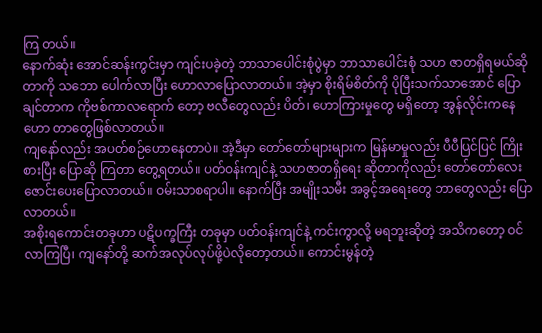ကြ တယ်။
နောက်ဆုံး အောင်ဆန်းကွင်းမှာ ကျင်းပခဲ့တဲ့ ဘာသာပေါင်းစုံပွဲမှာ ဘာသာပေါင်းစုံ သဟ ဇာတရှိရမယ်ဆိုတာကို သဘော ပေါက်လာပြီး ဟောလာပြောလာတယ်။ အဲ့မှာ စိုးရိမ်စိတ်ကို ပိုပြီးသက်သာအောင် ပြောချင်တာက ကိုဗစ်ကာလရောက် တော့ ဗလီတွေလည်း ပိတ်၊ ဟောကြားမှုတွေ မရှိတော့ အွန်လိုင်းကနေ ဟော တာတွေဖြစ်လာတယ်။
ကျနော်လည်း အပတ်စဉ်ဟောနေတာပဲ။ အဲ့ဒီမှာ တော်တော်များများက မြန်မာမှုလည်း ပီပီပြင်ပြင် ကြိုးစားပြီး ပြောဆို ကြတာ တွေ့ရတယ်။ ပတ်ဝန်းကျင်နဲ့ သဟဇာတရှိရေး ဆိုတာကိုလည်း တော်တော်လေး ဇောင်းပေးပြောလာတယ်။ ဝမ်းသာစရာပါ။ နောက်ပြီး အမျိုးသမီး အခွင့်အရေးတွေ ဘာတွေလည်း ပြောလာတယ်။
အစိုးရကောင်းတခုဟာ ပဋိပက္ခကြီး တခုမှာ ပတ်ဝန်းကျင်နဲ့ ကင်းကွာလို့ မရဘူးဆိုတဲ့ အသိကတော့ ဝင်လာကြပြီ၊ ကျနော်တို့ ဆက်အလုပ်လုပ်ဖို့ပဲလိုတော့တယ်။ ကောင်းမွန်တဲ့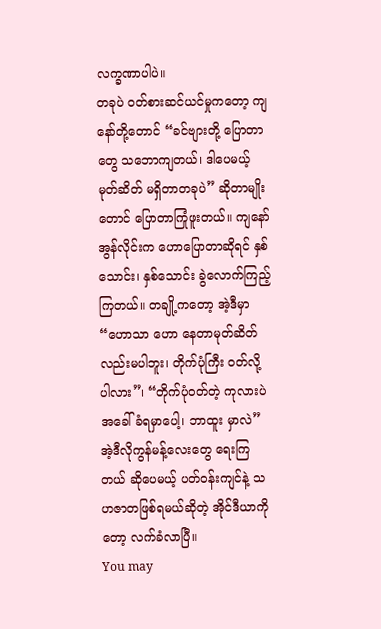လက္ခဏာပါပဲ။
တခုပဲ ဝတ်စားဆင်ယင်မှုကတော့ ကျနော်တို့တောင် “ခင်ဗျားတို့ ပြောတာတွေ သဘောကျတယ်၊ ဒါပေမယ့် မုတ်ဆိတ် မရှိတာတခုပဲ” ဆိုတာမျိုးတောင် ပြောတာကြုံဖူးတယ်။ ကျနော် အွန်လိုင်းက ဟောပြောတာဆိုရင် နှစ်သောင်း၊ နှစ်သောင်း ခွဲလောက်ကြည့်ကြတယ်။ တချို့ကတော့ အဲ့ဒီမှာ “ဟောသာ ဟော နေတာမုတ်ဆိတ်လည်းမပါဘူး၊ တိုက်ပုံကြီး ဝတ်လို့ ပါလား”၊ “တိုက်ပုံဝတ်တဲ့ ကုလားပဲ အခေါ်ခံရမှာပေါ့၊ ဘာထူး မှာလဲ” အဲ့ဒီလိုကွန်မန့်လေးတွေ ရေးကြတယ် ဆိုပေမယ့် ပတ်ဝန်းကျင်နဲ့ သဟဇာတဖြစ်ရမယ်ဆိုတဲ့ အိုင်ဒီယာကို တော့ လက်ခံလာပြီ။
You may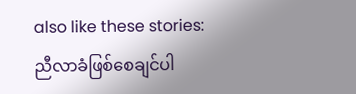also like these stories:
ညီလာခံဖြစ်စေချင်ပါ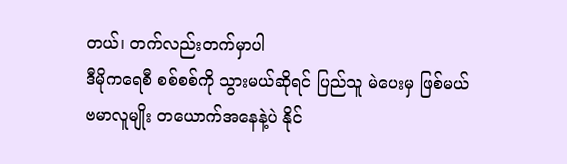တယ်၊ တက်လည်းတက်မှာပါ
ဒီမိုကရေစီ စစ်စစ်ကို သွားမယ်ဆိုရင် ပြည်သူ မဲပေးမှ ဖြစ်မယ်
ဗမာလူမျိုး တယောက်အနေနဲ့ပဲ နိုင်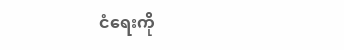ငံရေးကို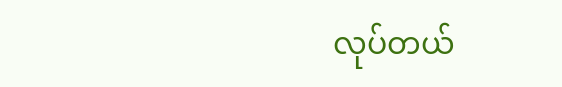လုပ်တယ်